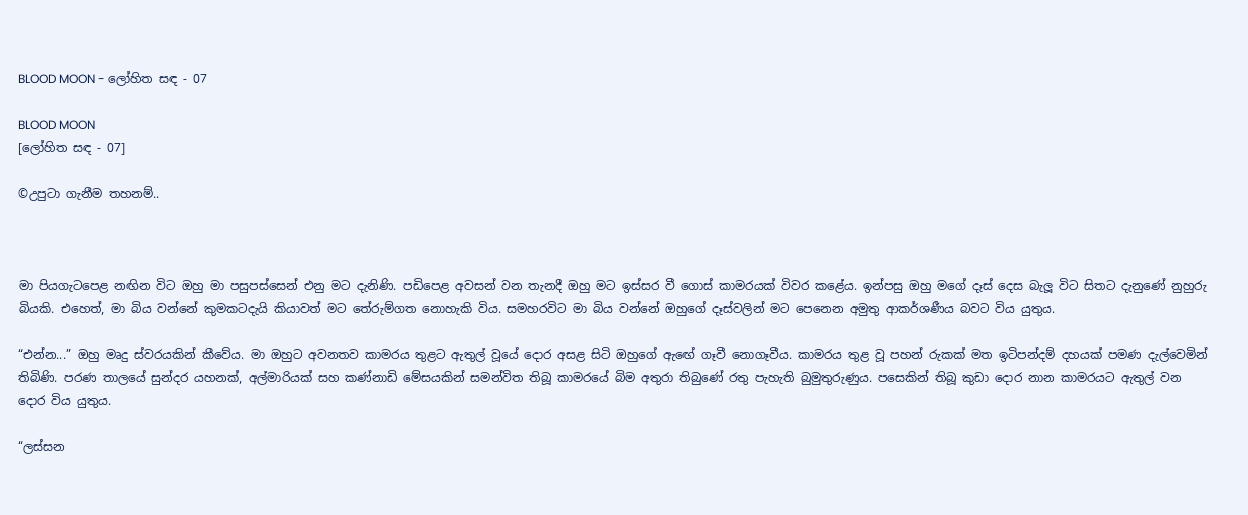BLOOD MOON - ලෝහිත සඳ - 07

BLOOD MOON
[ලෝහිත සඳ - 07]

©උපුටා ගැනීම තහනම්..



මා පියගැටපෙළ නඟින විට ඔහු මා පසුපස්සෙන් එනු මට දැනිණි. පඩිපෙළ අවසන් වන තැනදී ඔහු මට ඉස්සර වී ගොස් කාමරයක් විවර කළේය. ඉන්පසු ඔහු මගේ දෑස් දෙස බැලූ විට සිතට දැනුණේ නුහුරු බියකි. එහෙත්, මා බිය වන්නේ කුමකටදැයි කියාවත් මට තේරුම්ගත නොහැකි විය. සමහරවිට මා බිය වන්නේ ඔහුගේ දෑස්වලින් මට පෙනෙන අමුතු ආකර්ශණීය බවට විය යුතුය.

“එන්න...” ඔහු මෘදු ස්වරයකින් කීවේය. මා ඔහුට අවනතව කාමරය තුළට ඇතුල් වූයේ දොර අසළ සිටි ඔහුගේ ඇඟේ ගෑවී නොගෑවීය. කාමරය තුළ වූ පහන් රුකක් මත ඉටිපන්දම් දහයක් පමණ දැල්වෙමින් තිබිණි. පරණ තාලයේ සුන්දර යහනක්, අල්මාරියක් සහ කණ්නාඩි මේසයකින් සමන්විත තිබූ කාමරයේ බිම අතුරා තිබුණේ රතු පැහැති බුමුතුරුණුය. පසෙකින් තිබූ කුඩා දොර නාන කාමරයට ඇතුල් වන දොර විය යුතුය.

“ලස්සන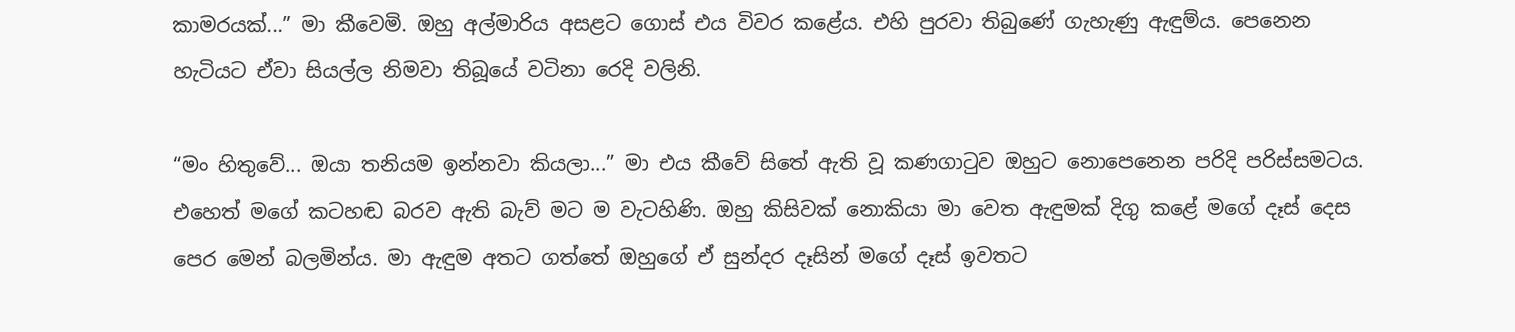කාමරයක්...” මා කීවෙමි. ඔහු අල්මාරිය අසළට ගොස් එය විවර කළේය. එහි පුරවා තිබුණේ ගැහැණු ඇඳුම්ය. පෙනෙන හැටියට ඒවා සියල්ල නිමවා තිබූයේ වටිනා රෙදි වලිනි.

“මං හිතුවේ... ඔයා තනියම ඉන්නවා කියලා...” මා එය කීවේ සිතේ ඇති වූ කණගාටුව ඔහුට නොපෙනෙන පරිදි පරිස්සමටය. එහෙත් මගේ කටහඬ බරව ඇති බැව් මට ම වැටහිණි. ඔහු කිසිවක් නොකියා මා වෙත ඇඳුමක් දිගු කළේ මගේ දෑස් දෙස පෙර මෙන් බලමින්ය. මා ඇඳුම අතට ගත්තේ ඔහුගේ ඒ සුන්දර දෑසින් මගේ දෑස් ඉවතට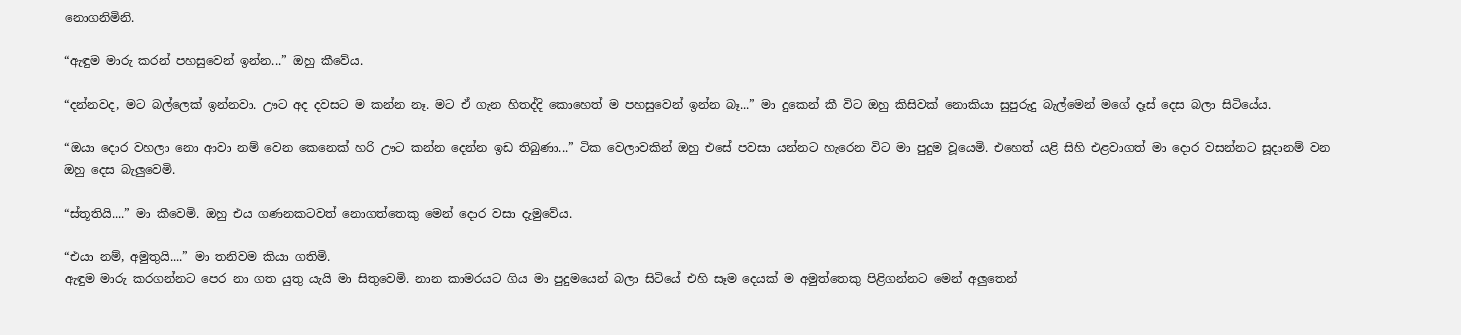නොගනිමිනි.

“ඇඳුම මාරු කරන් පහසුවෙන් ඉන්න...” ඔහු කීවේය.

“දන්නවද, මට බල්ලෙක් ඉන්නවා. ඌට අද දවසට ම කන්න නෑ. මට ඒ ගැන හිතද්දි කොහෙත් ම පහසුවෙන් ඉන්න බෑ...” මා දුකෙන් කී විට ඔහු කිසිවක් නොකියා සුපුරුදු බැල්මෙන් මගේ දෑස් දෙස බලා සිටියේය.

“ඔයා දොර වහලා නො ආවා නම් වෙන කෙනෙක් හරි ඌට කන්න දෙන්න ඉඩ තිබුණා...” ටික වෙලාවකින් ඔහු එසේ පවසා යන්නට හැරෙන විට මා පුදුම වූයෙමි. එහෙත් යළි සිහි එළවාගත් මා දොර වසන්නට සූදානම් වන ඔහු දෙස බැලුවෙමි.

“ස්තූතියි....” මා කීවෙමි. ඔහු එය ගණනකටවත් නොගත්තෙකු මෙන් දොර වසා දැමුවේය.

“එයා නම්, අමුතුයි....” මා තනිවම කියා ගතිමි.
ඇඳුම මාරු කරගන්නට පෙර නා ගත යුතු යැයි මා සිතුවෙමි. නාන කාමරයට ගිය මා පුදුමයෙන් බලා සිටියේ එහි සෑම දෙයක් ම අමුත්තෙකු පිළිගන්නට මෙන් අලුතෙන්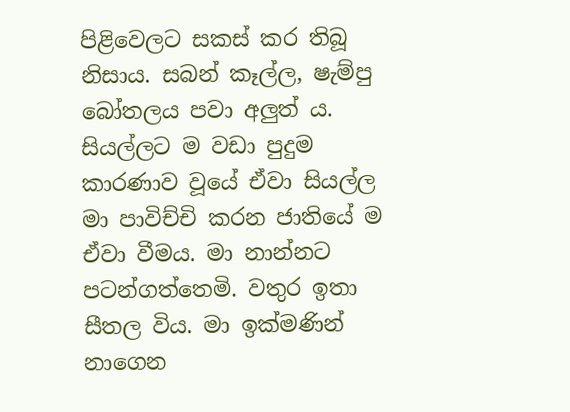පිළිවෙලට සකස් කර තිබූ නිසාය. සබන් කෑල්ල, ෂැම්පු බෝතලය පවා අලුත් ය. සියල්ලට ම වඩා පුදුම කාරණාව වූයේ ඒවා සියල්ල මා පාවිච්චි කරන ජාතියේ ම ඒවා වීමය. මා නාන්නට පටන්ගත්තෙමි. වතුර ඉතා සීතල විය. මා ඉක්මණින් නාගෙන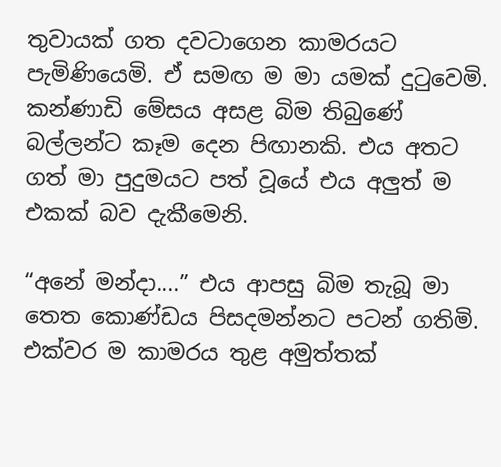තුවායක් ගත දවටාගෙන කාමරයට පැමිණියෙමි. ඒ සමඟ ම මා යමක් දුටුවෙමි. කන්ණාඩි මේසය අසළ බිම තිබුණේ බල්ලන්ට කෑම දෙන පිඟානකි. එය අතට ගත් මා පුදුමයට පත් වූයේ එය අලුත් ම එකක් බව දැකීමෙනි.

“අනේ මන්දා....” එය ආපසු බිම තැබූ මා තෙත කොණ්ඩය පිසදමන්නට පටන් ගතිමි. එක්වර ම කාමරය තුළ අමුත්තක්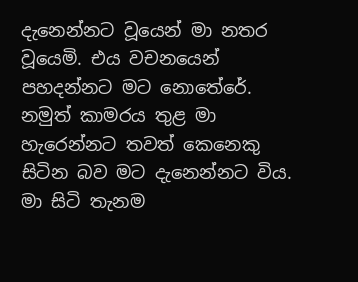දැනෙන්නට වූයෙන් මා නතර වූයෙමි. එය වචනයෙන් පහදන්නට මට නොතේරේ. නමුත් කාමරය තුළ මා හැරෙන්නට තවත් කෙනෙකු සිටින බව මට දැනෙන්නට විය. මා සිටි තැනම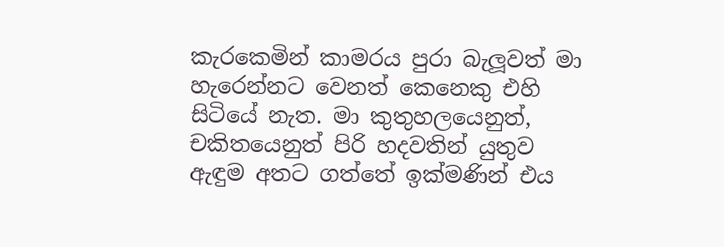කැරකෙමින් කාමරය පුරා බැලූවත් මා හැරෙන්නට වෙනත් කෙනෙකු එහි සිටියේ නැත. මා කුතුහලයෙනුත්, චකිතයෙනුත් පිරි හදවතින් යුතුව ඇඳුම අතට ගත්තේ ඉක්මණින් එය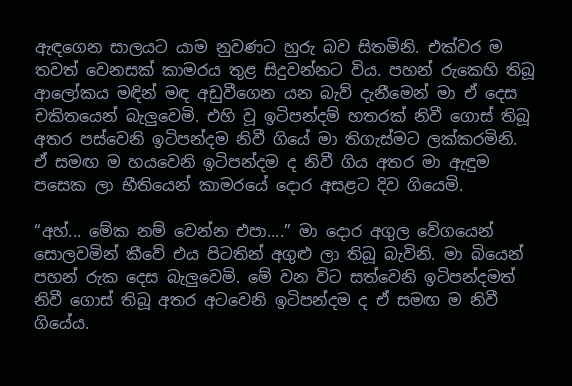ඇඳගෙන සාලයට යාම නුවණට හුරු බව සිතමිනි. එක්වර ම තවත් වෙනසක් කාමරය තුළ සිදුවන්නට විය. පහන් රුකෙහි තිබූ ආලෝකය මඳින් මඳ අඩුවීගෙන යන බැව් දැනීමෙන් මා ඒ දෙස චකිතයෙන් බැලුවෙමි. එහි වූ ඉටිපන්දම් හතරක් නිවී ගොස් තිබූ අතර පස්වෙනි ඉටිපන්දම නිවී ගියේ මා තිගැස්මට ලක්කරමිනි. ඒ සමඟ ම හයවෙනි ඉටිපන්දම ද නිවී ගිය අතර මා ඇඳුම පසෙක ලා භීතියෙන් කාමරයේ දොර අසළට දිව ගියෙමි.

“අහ්... මේක නම් වෙන්න එපා....” මා දොර අගුල වේගයෙන් සොලවමින් කීවේ එය පිටතින් අගුළු ලා තිබූ බැවිනි. මා බියෙන් පහන් රුක දෙස බැලුවෙමි. මේ වන විට සත්වෙනි ඉටිපන්දමත් නිවී ගොස් තිබූ අතර අටවෙනි ඉටිපන්දම ද ඒ සමඟ ම නිවී ගියේය.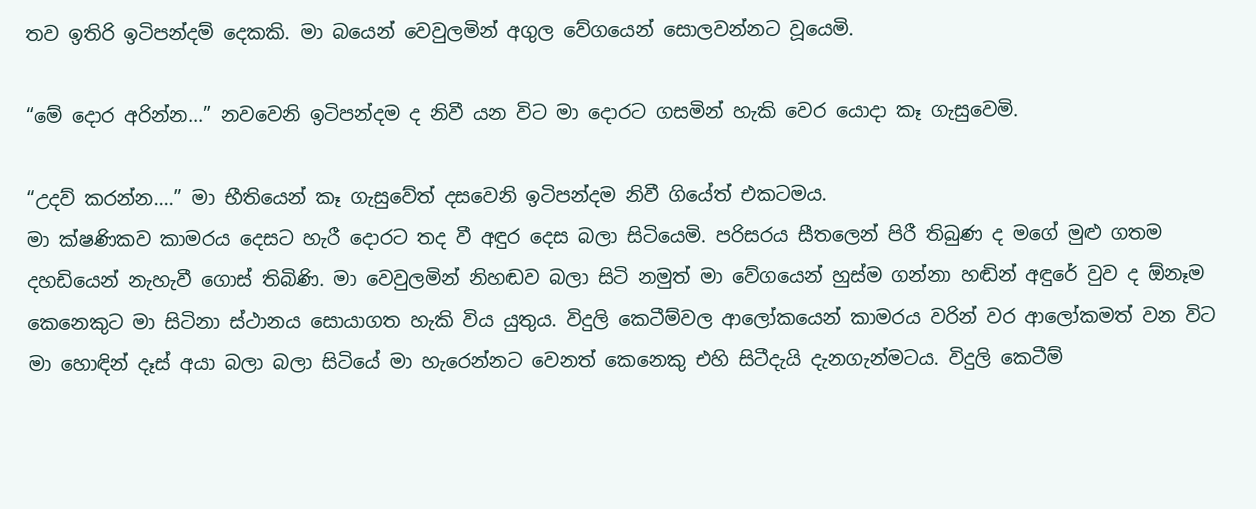තව ඉතිරි ඉටිපන්දම් දෙකකි. මා බයෙන් වෙවුලමින් අගුල වේගයෙන් සොලවන්නට වූයෙමි.

“මේ දොර අරින්න...” නවවෙනි ඉටිපන්දම ද නිවී යන විට මා දොරට ගසමින් හැකි වෙර යොදා කෑ ගැසුවෙමි.

“උදව් කරන්න....” මා භීතියෙන් කෑ ගැසුවේත් දසවෙනි ඉටිපන්දම නිවී ගියේත් එකටමය.
මා ක්ෂණිකව කාමරය දෙසට හැරී දොරට තද වී අඳුර දෙස බලා සිටියෙමි. පරිසරය සීතලෙන් පිරී තිබුණ ද මගේ මුළු ගතම දහඩියෙන් නැහැවී ගොස් තිබිණි. මා වෙවුලමින් නිහඬව බලා සිටි නමුත් මා වේගයෙන් හුස්ම ගන්නා හඬින් අඳුරේ වුව ද ඕනෑම කෙනෙකුට මා සිටිනා ස්ථානය සොයාගත හැකි විය යුතුය. විදුලි කෙටීම්වල ආලෝකයෙන් කාමරය වරින් වර ආලෝකමත් වන විට මා හොඳින් දෑස් අයා බලා බලා සිටියේ මා හැරෙන්නට වෙනත් කෙනෙකු එහි සිටීදැයි දැනගැන්මටය. විදුලි කෙටීම්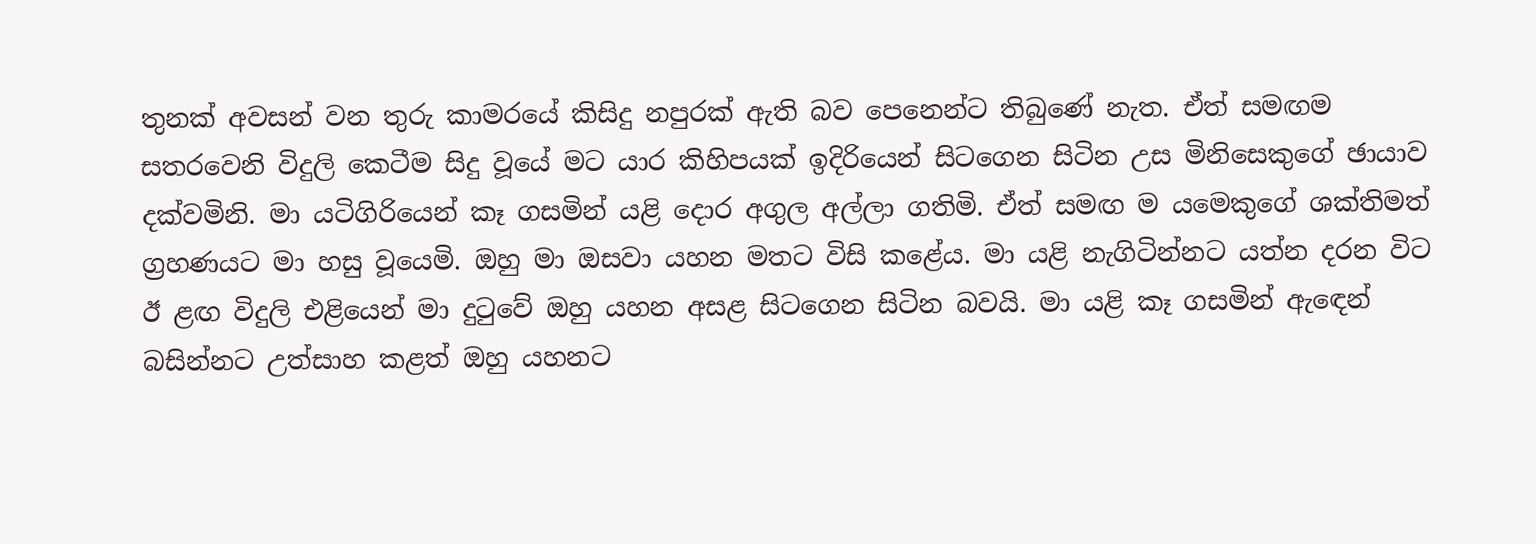තුනක් අවසන් වන තුරු කාමරයේ කිසිදු නපුරක් ඇති බව පෙනෙන්ට තිබුණේ නැත. ඒත් සමඟම සතරවෙනි විදුලි කෙටීම සිදු වූයේ මට යාර කිහිපයක් ඉදිරියෙන් සිටගෙන සිටින උස මිනිසෙකුගේ ඡායාව දක්වමිනි. මා යටිගිරියෙන් කෑ ගසමින් යළි දොර අගුල අල්ලා ගතිමි. ඒත් සමඟ ම යමෙකුගේ ශක්තිමත් ග්‍රහණයට මා හසු වූයෙමි. ඔහු මා ඔසවා යහන මතට විසි කළේය. මා යළි නැගිටින්නට යත්න දරන විට ඊ ළඟ විදුලි එළියෙන් මා දුටුවේ ඔහු යහන අසළ සිටගෙන සිටින බවයි. මා යළි කෑ ගසමින් ඇඳෙන් බසින්නට උත්සාහ කළත් ඔහු යහනට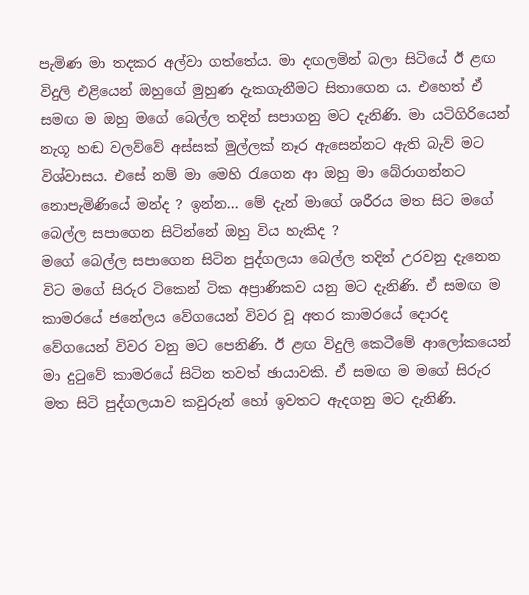පැමිණ මා තදකර අල්වා ගත්තේය. මා දඟලමින් බලා සිටියේ ඊ ළඟ විදුලි එළියෙන් ඔහුගේ මුහුණ දැකගැනීමට සිතාගෙන ය. එහෙත් ඒ සමඟ ම ඔහු මගේ බෙල්ල තදින් සපාගනු මට දැනිණි. මා යටිගිරියෙන් නැගූ හඬ වලව්වේ අස්සක් මුල්ලක් නෑර ඇසෙන්නට ඇති බැව් මට විශ්වාසය. එසේ නම් මා මෙහි රැගෙන ආ ඔහු මා බේරාගන්නට නොපැමිණියේ මන්ද ? ඉන්න... මේ දැන් මාගේ ශරීරය මත සිට මගේ බෙල්ල සපාගෙන සිටින්නේ ඔහු විය හැකිද ?
මගේ බෙල්ල සපාගෙන සිටින පුද්ගලයා බෙල්ල තදින් උරවනු දැනෙන විට මගේ සිරුර ටිකෙන් ටික අප්‍රාණිකව යනු මට දැනිණි. ඒ සමඟ ම කාමරයේ ජනේලය වේගයෙන් විවර වූ අතර කාමරයේ දොරද වේගයෙන් විවර වනු මට පෙනිණි. ඊ ළඟ විදුලි කෙටීමේ ආලෝකයෙන් මා දුටුවේ කාමරයේ සිටින තවත් ඡායාවකි. ඒ සමඟ ම මගේ සිරුර මත සිටි පුද්ගලයාව කවුරුන් හෝ ඉවතට ඇදගනු මට දැනිණි.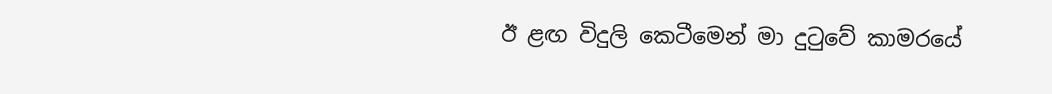ඊ ළඟ විදුලි කෙටීමෙන් මා දුටුවේ කාමරයේ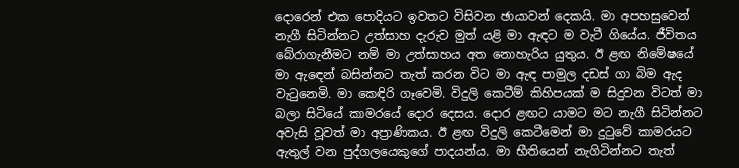දොරෙන් එක පොදියට ඉවතට විසිවන ඡායාවන් දෙකයි. මා අපහසුවෙන් නැගී සිටින්නට උත්සාහ දැරුව මුත් යළි මා ඇඳට ම වැටී ගියේය. ජීවිතය බේරාගැනීමට නම් මා උත්සාහය අත නොහැරිය යුතුය. ඊ ළඟ නිමේෂයේ මා ඇඳෙන් බසින්නට තැත් කරන විට මා ඇඳ පාමුල දඩස් ගා බිම ඇද වැටුනෙමි. මා කෙඳිරි ගෑවෙමි. විදුලි කෙටීම් කිහිපයක් ම සිදුවන විටත් මා බලා සිටියේ කාමරයේ දොර දෙසය. දොර ළඟට යාමට මට නැගී සිටින්නට අවැසි වූවත් මා අප්‍රාණිකය. ඊ ළඟ විදුලි කෙටීමෙන් මා දුටුවේ කාමරයට ඇතුල් වන පුද්ගලයෙකුගේ පාදයන්ය. මා භීතියෙන් නැගිටින්නට තැත්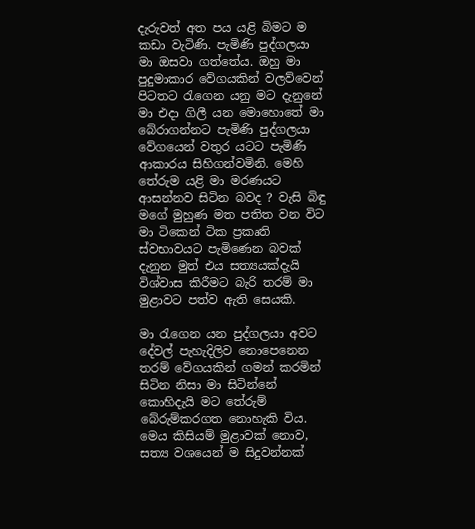දැරුවත් අත පය යළි බිමට ම කඩා වැටිණි. පැමිණි පුද්ගලයා මා ඔසවා ගත්තේය. ඔහු මා පුදුමාකාර වේගයකින් වලව්වෙන් පිටතට රැගෙන යනු මට දැනුනේ මා එදා ගිලී යන මොහොතේ මා බේරාගන්නට පැමිණි පුද්ගලයා වේගයෙන් වතුර යටට පැමිණි ආකාරය සිහිගන්වමිනි. මෙහි තේරුම යළි මා මරණයට ආසන්නව සිටින බවද ? වැසි බිඳු මගේ මුහුණ මත පතිත වන විට මා ටිකෙන් ටික ප්‍රකෘති ස්වභාවයට පැමිණෙන බවක් දැනුන මුත් එය සත්‍යයක්දැයි විශ්වාස කිරීමට බැරි තරම් මා මුළාවට පත්ව ඇති සෙයකි.

මා රැගෙන යන පුද්ගලයා අවට දේවල් පැහැදිලිව නොපෙනෙන තරම් වේගයකින් ගමන් කරමින් සිටින නිසා මා සිටින්නේ කොහිදැයි මට තේරුම් බේරුම්කරගත නොහැකි විය. මෙය කිසියම් මුළාවක් නොව, සත්‍ය වශයෙන් ම සිදුවන්නක්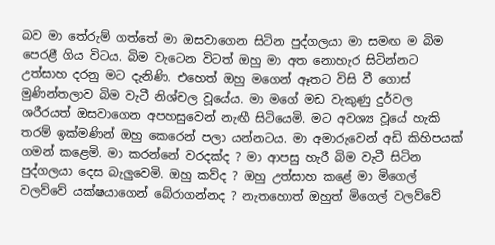බව මා තේරුම් ගත්තේ මා ඔසවාගෙන සිටින පුද්ගලයා මා සමඟ ම බිම පෙරළී ගිය විටය. බිම වැටෙන විටත් ඔහු මා අත නොහැර සිටින්නට උත්සාහ දරනු මට දැනිණි. එහෙත් ඔහු මගෙන් ඈතට විසි වී ගොස් මුණින්තලාව බිම වැටී නිශ්චල වූයේය. මා මගේ මඩ වැකුණු දුර්වල ශරීරයත් ඔසවාගෙන අපහසුවෙන් නැඟී සිටියෙමි. මට අවශ්‍ය වූයේ හැකි තරම් ඉක්මණින් ඔහු කෙරෙන් පලා යන්නටය. මා අමාරුවෙන් අඩි කිහිපයක් ගමන් කළෙමි. මා කරන්නේ වරදක්ද ? මා ආපසු හැරී බිම වැටී සිටින පුද්ගලයා දෙස බැලුවෙමි. ඔහු කව්ද ? ඔහු උත්සාහ කළේ මා මිගෙල් වලව්වේ යක්ෂයාගෙන් බේරාගන්නද ? නැතහොත් ඔහුත් මිගෙල් වලව්වේ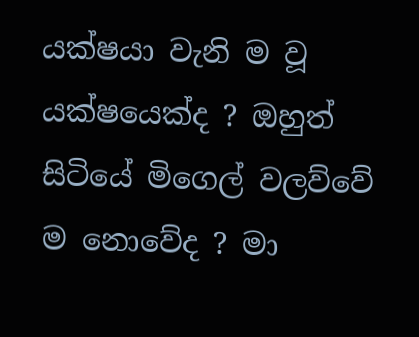යක්ෂයා වැනි ම වූ යක්ෂයෙක්ද ? ඔහුත් සිටියේ මිගෙල් වලව්වේ ම නොවේද ? මා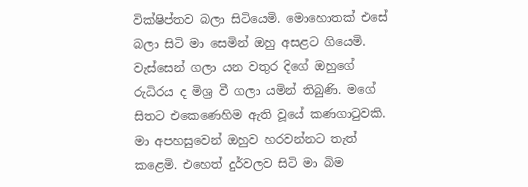වික්ෂිප්තව බලා සිටියෙමි. මොහොතක් එසේ බලා සිටි මා සෙමින් ඔහු අසළට ගියෙමි. වැස්සෙන් ගලා යන වතුර දිගේ ඔහුගේ රුධිරය ද මිශ්‍ර වී ගලා යමින් තිබුණි. මගේ සිතට එකෙණෙහිම ඇති වූයේ කණගාටුවකි. මා අපහසුවෙන් ඔහුව හරවන්නට තැත් කළෙමි. එහෙත් දුර්වලව සිටි මා බිම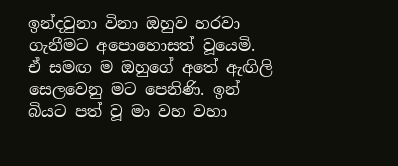ඉන්දවුනා විනා ඔහුව හරවා ගැනීමට අපොහොසත් වූයෙමි. ඒ සමඟ ම ඔහුගේ අතේ ඇඟිලි සෙලවෙනු මට පෙනිණි. ඉන් බියට පත් වූ මා වහ වහා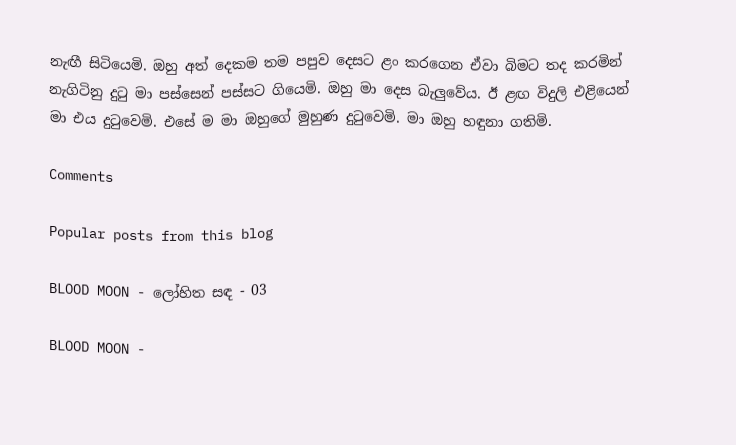නැඟී සිටියෙමි. ඔහු අත් දෙකම තම පපුව දෙසට ළං කරගෙන ඒවා බිමට තද කරමින් නැගිටිනු දුටු මා පස්සෙන් පස්සට ගියෙමි. ඔහු මා දෙස බැලුවේය. ඊ ළඟ විදුලි එළියෙන් මා එය දුටුවෙමි. එසේ ම මා ඔහුගේ මුහුණ දුටුවෙමි. මා ඔහු හඳුනා ගතිමි.

Comments

Popular posts from this blog

BLOOD MOON - ලෝහිත සඳ - 03

BLOOD MOON -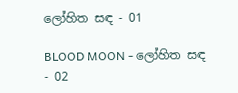ලෝහිත සඳ - 01

BLOOD MOON - ලෝහිත සඳ - 02